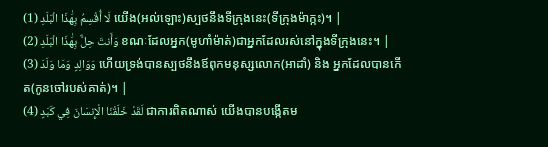لَا أُقْسِمُ بِهَٰذَا الْبَلَدِ (1) យើង(អល់ឡោះ)ស្បថនឹងទីក្រុងនេះ(ទីក្រុងម៉ាក្កះ)។ |
وَأَنتَ حِلٌّ بِهَٰذَا الْبَلَدِ (2) ខណៈដែលអ្នក(មូហាំម៉ាត់)ជាអ្នកដែលរស់នៅក្នុងទីក្រុងនេះ។ |
وَوَالِدٍ وَمَا وَلَدَ (3) ហើយទ្រង់បានស្បថនឹងឪពុកមនុស្សលោក(អាដាំ) និង អ្នកដែលបានកើត(កូនចៅរបស់គាត់)។ |
لَقَدْ خَلَقْنَا الْإِنسَانَ فِي كَبَدٍ (4) ជាការពិតណាស់ យើងបានបង្កើតម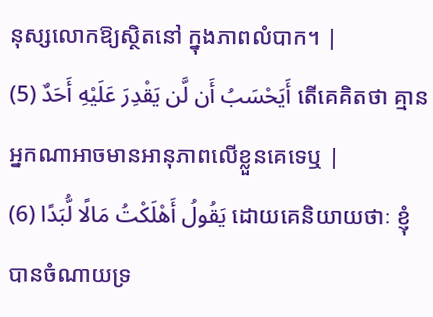នុស្សលោកឱ្យស្ថិតនៅ ក្នុងភាពលំបាក។ |
أَيَحْسَبُ أَن لَّن يَقْدِرَ عَلَيْهِ أَحَدٌ (5) តើគេគិតថា គ្មានអ្នកណាអាចមានអានុភាពលើខ្លួនគេទេឬ |
يَقُولُ أَهْلَكْتُ مَالًا لُّبَدًا (6) ដោយគេនិយាយថាៈ ខ្ញុំបានចំណាយទ្រ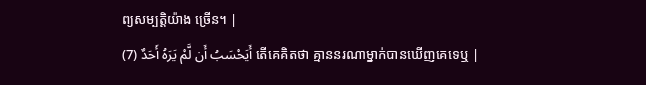ព្យសម្បត្ដិយ៉ាង ច្រើន។ |
أَيَحْسَبُ أَن لَّمْ يَرَهُ أَحَدٌ (7) តើគេគិតថា គ្មាននរណាម្នាក់បានឃើញគេទេឬ |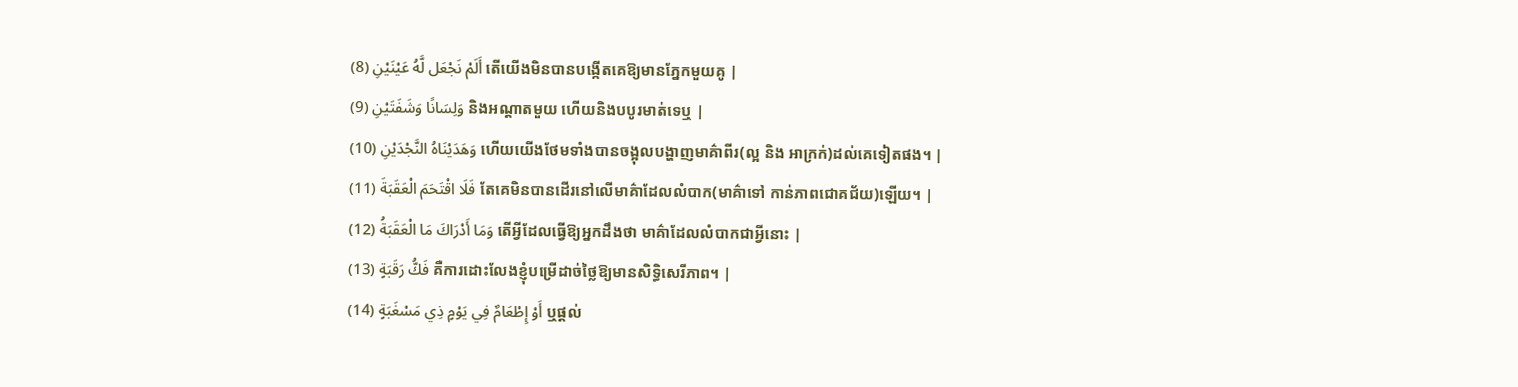أَلَمْ نَجْعَل لَّهُ عَيْنَيْنِ (8) តើយើងមិនបានបង្កើតគេឱ្យមានភ្នែកមួយគូ |
وَلِسَانًا وَشَفَتَيْنِ (9) និងអណ្ដាតមួយ ហើយនិងបបូរមាត់ទេឬ |
وَهَدَيْنَاهُ النَّجْدَيْنِ (10) ហើយយើងថែមទាំងបានចង្អុលបង្ហាញមាគ៌ាពីរ(ល្អ និង អាក្រក់)ដល់គេទៀតផង។ |
فَلَا اقْتَحَمَ الْعَقَبَةَ (11) តែគេមិនបានដើរនៅលើមាគ៌ាដែលលំបាក(មាគ៌ាទៅ កាន់ភាពជោគជ័យ)ឡើយ។ |
وَمَا أَدْرَاكَ مَا الْعَقَبَةُ (12) តើអ្វីដែលធ្វើឱ្យអ្នកដឹងថា មាគ៌ាដែលលំបាកជាអ្វីនោះ |
فَكُّ رَقَبَةٍ (13) គឺការដោះលែងខ្ញុំបម្រើដាច់ថ្លៃឱ្យមានសិទ្ធិសេរីភាព។ |
أَوْ إِطْعَامٌ فِي يَوْمٍ ذِي مَسْغَبَةٍ (14) ឬផ្ដល់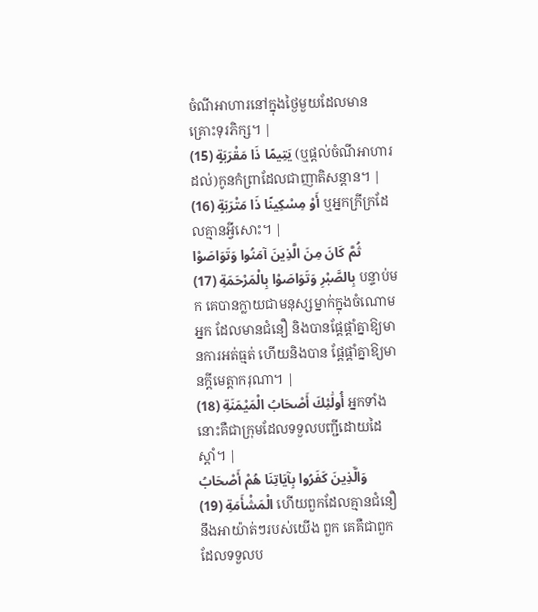ចំណីអាហារនៅក្នុងថ្ងៃមួយដែលមានគ្រោះទុរភិក្ស។ |
يَتِيمًا ذَا مَقْرَبَةٍ (15) (ឬផ្ដល់ចំណីអាហារដល់)កូនកំព្រាដែលជាញាតិសន្ដាន។ |
أَوْ مِسْكِينًا ذَا مَتْرَبَةٍ (16) ឬអ្នកក្រីក្រដែលគ្មានអ្វីសោះ។ |
ثُمَّ كَانَ مِنَ الَّذِينَ آمَنُوا وَتَوَاصَوْا بِالصَّبْرِ وَتَوَاصَوْا بِالْمَرْحَمَةِ (17) បន្ទាប់មក គេបានក្លាយជាមនុស្សម្នាក់ក្នុងចំណោមអ្នក ដែលមានជំនឿ និងបានផ្ដែផ្ដាំគ្នាឱ្យមានការអត់ធ្មត់ ហើយនិងបាន ផ្ដែផ្ដាំគ្នាឱ្យមានក្ដីមេត្ដាករុណា។ |
أُولَٰئِكَ أَصْحَابُ الْمَيْمَنَةِ (18) អ្នកទាំងនោះគឺជាក្រុមដែលទទួលបញ្ជីដោយដៃស្ដាំ។ |
وَالَّذِينَ كَفَرُوا بِآيَاتِنَا هُمْ أَصْحَابُ الْمَشْأَمَةِ (19) ហើយពួកដែលគ្មានជំនឿនឹងអាយ៉ាត់ៗរបស់យើង ពួក គេគឺជាពួកដែលទទួលប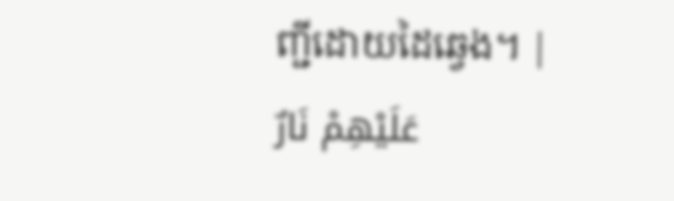ញ្ជីដោយដៃឆេ្វង។ |
عَلَيْهِمْ نَارٌ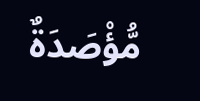مُّؤْصَدَةٌ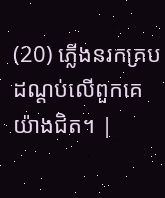(20) ភ្លើងនរកគ្របដណ្ដប់លើពួកគេយ៉ាងជិត។ |